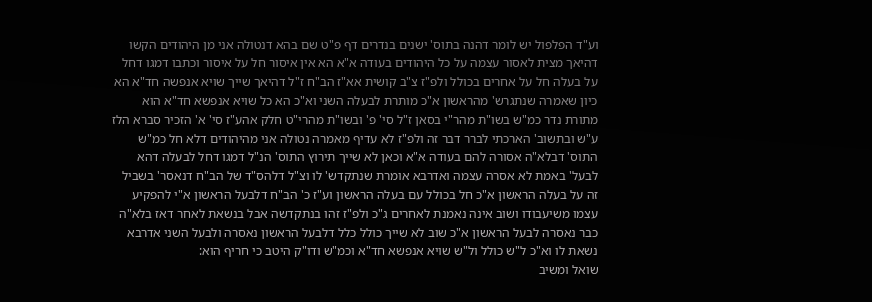וע"ד הפלפול יש לומר דהנה בתוס' ישנים בנדרים דף פ"ט שם בהא דנטולה אני מן היהודים הקשו דהיאך מצית לאסור עצמה על כל היהודים בעודה א"א הא אין איסור חל על איסור וכתבו דמגו דחל על בעלה חל על אחרים בכולל ולפ"ז צ"ב קושית אא"ז הב"ח ז"ל דהיאך שייך שויא אנפשה חד"א הא כיון שאמרה שנתגרש' מהראשון א"כ מותרת לבעלה השני וא"כ הא כל שויא אנפשא חד"א הוא מתורת נדר כמ"ש בשו"ת מהר"י בסאן ז"ל סי' פ' ובשו"ת מהרי"ט חלק אהע"ז סי' א' הזכיר סברא הלז ע"ש ובתשוב' הארכתי לברר דבר זה ולפ"ז לא עדיף מאמרה נטולה אני מהיהודים דלא חל כמ"ש התוס' דבלא"ה אסורה להם בעודה א"א וכאן לא שייך תירוץ התוס' הנ"ל דמגו דחל לבעלה דהא לבעל' באמת לא אסרה עצמה ואדרבא אומרת שנתקדש' לו וצ"ל דלהס"ד של הב"ח דנאסר' בשביל זה על בעלה הראשון א"כ חל בכולל עם בעלה הראשון וע"ז כ' הב"ח דלבעל הראשון א"י להפקיע עצמו משיעבודו ושוב אינה נאמנת לאחרים ג"כ ולפ"ז זהו בנתקדשה אבל בנשאת לאחר דאז בלא"ה כבר נאסרה לבעל הראשון א"כ שוב לא שייך כולל כלל דלבעל הראשון נאסרה ולבעל השני אדרבא נשאת לו וא"כ ל"ש כולל ול"ש שויא אנפשא חד"א וכמ"ש ודו"ק היטב כי חריף הוא:
שואל ומשיב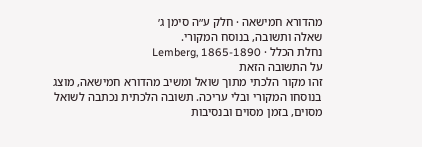מהדורא חמישאה · חלק ע״ה סימן ג׳
שאלה ותשובה, בנוסח המקורי.
נחלת הכלל · Lemberg, 1865-1890
על התשובה הזאת
זהו מקור הלכתי מתוך שואל ומשיב מהדורא חמישאה, מוצג בנוסחו המקורי ובלי עריכה. תשובה הלכתית נכתבה לשואל מסוים, בזמן מסוים ובנסיבות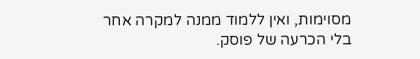מסוימות, ואין ללמוד ממנה למקרה אחר בלי הכרעה של פוסק.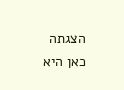הצגתה כאן היא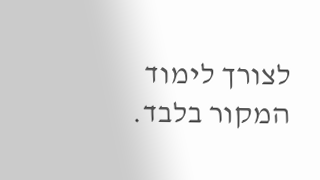לצורך לימוד המקור בלבד.